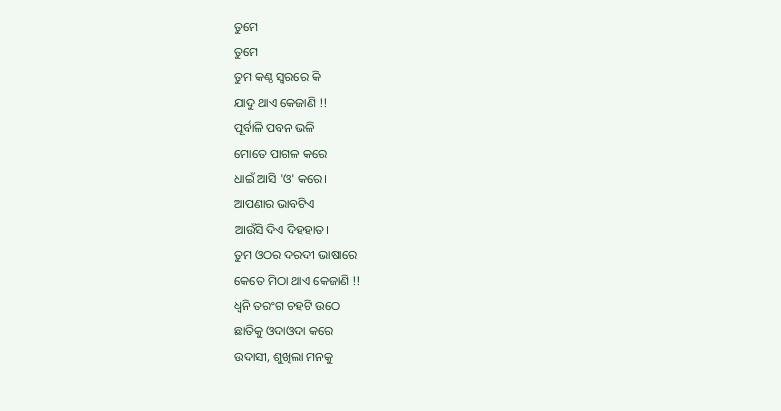ତୁମେ
ତୁମେ
ତୁମ କଣ୍ଠ ସ୍ବରରେ କି
ଯାଦୁ ଥାଏ କେଜାଣି !!
ପୂର୍ବାଳି ପବନ ଭଳି
ମୋତେ ପାଗଳ କରେ
ଧାଇଁ ଆସି 'ଓ' କରେ।
ଆପଣାର ଭାବଟିଏ
ଆଉଁସି ଦିଏ ଦିହହାତ।
ତୁମ ଓଠର ଦରଦୀ ଭାଷାରେ
କେତେ ମିଠା ଥାଏ କେଜାଣି !!
ଧ୍ବନି ତରଂଗ ଚହଟି ଉଠେ
ଛାତିକୁ ଓଦାଓଦା କରେ
ଉଦାସୀ, ଶୁଖିଲା ମନକୁ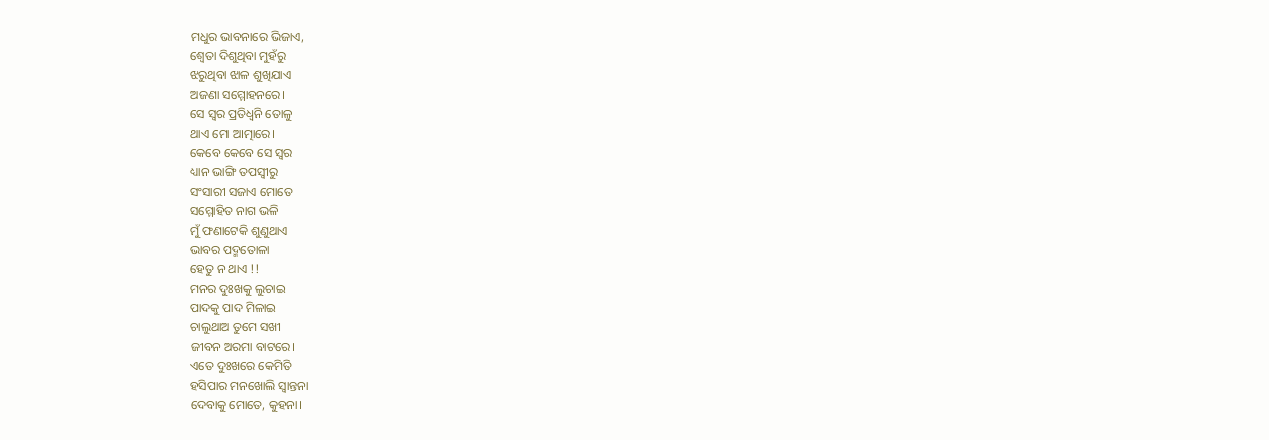ମଧୁର ଭାବନାରେ ଭିଜାଏ,
ଶ୍ବେତା ଦିଶୁଥିବା ମୁହଁରୁ
ଝରୁଥିବା ଝାଳ ଶୁଖିଯାଏ
ଅଜଣା ସମ୍ମୋହନରେ।
ସେ ସ୍ୱର ପ୍ରତିଧ୍ୱନି ତୋଳୁ
ଥାଏ ମୋ ଆତ୍ମାରେ।
କେବେ କେବେ ସେ ସ୍ୱର
ଧ୍ୟାନ ଭାଙ୍ଗି ତପସ୍ୱୀରୁ
ସଂସାରୀ ସଜାଏ ମୋତେ
ସମ୍ମୋହିତ ନାଗ ଭଳି
ମୁଁ ଫଣାଟେକି ଶୁଣୁଥାଏ
ଭାବର ପଦ୍ମତୋଳା
ହେତୁ ନ ଥାଏ !!
ମନର ଦୁଃଖକୁ ଲୁଚାଇ
ପାଦକୁ ପାଦ ମିଳାଇ
ଚାଲୁଥାଅ ତୁମେ ସଖୀ
ଜୀବନ ଅରମା ବାଟରେ।
ଏତେ ଦୁଃଖରେ କେମିତି
ହସିପାର ମନଖୋଲି ସ୍ବାନ୍ତନା
ଦେବାକୁ ମୋତେ, କୁହନା।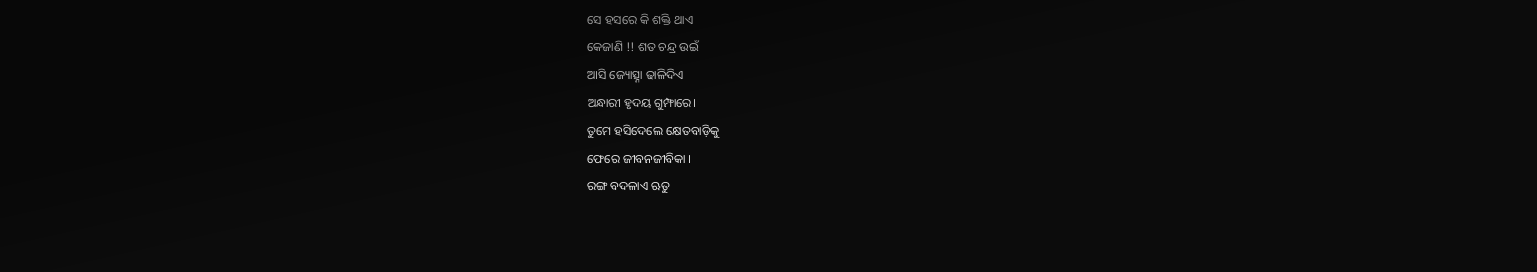ସେ ହସରେ କି ଶକ୍ତି ଥାଏ
କେଜାଣି !! ଶତ ଚନ୍ଦ୍ର ଉଇଁ
ଆସି ଜ୍ୟୋତ୍ସ୍ନା ଢାଳିଦିଏ
ଅନ୍ଧାରୀ ହୃଦୟ ଗୁମ୍ଫାରେ।
ତୁମେ ହସିଦେଲେ କ୍ଷେତବାଡ଼ିକୁ
ଫେରେ ଜୀବନଜୀବିକା ।
ରଙ୍ଗ ବଦଳାଏ ଋତୁ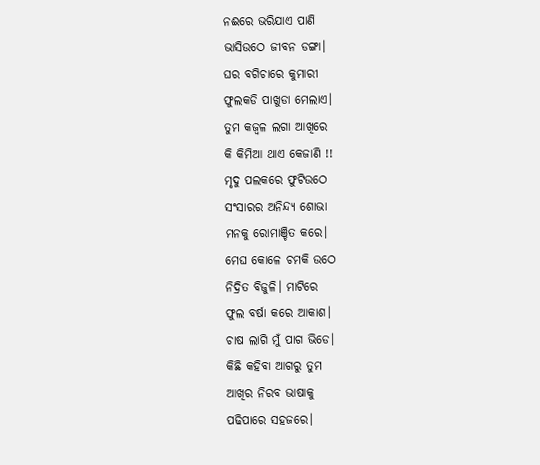ନଈରେ ଭରିଯାଏ ପାଣି
ଭାସିଉଠେ ଜୀବନ ଡଙ୍ଗା।
ଘର ବଗିଚାରେ କୁମାରୀ
ଫୁଲକଡି ପାଖୁଡା ମେଲାଏ।
ତୁମ କଜ୍ୱଳ ଲଗା ଆଖିରେ
କି କିମିଆ ଥାଏ କେଜାଣି !!
ମୃଦୁ ପଲକରେ ଫୁଟିଉଠେ
ସଂସାରର ଅନିନ୍ଦ୍ୟ ଶୋଭା
ମନକୁ ରୋମାଞ୍ଚିତ କରେ।
ମେଘ କୋଳେ ଚମକି ଉଠେ
ନିଦ୍ରିତ ବିଜୁଳି। ମାଟିରେ
ଫୁଲ ବର୍ଷା କରେ ଆକାଶ।
ଚାଷ ଲାଗି ମୁଁ ପାଗ ଭିଡେ।
କିଛି କହିବା ଆଗରୁ ତୁମ
ଆଖିର ନିରବ ଭାଷାକୁ
ପଢିପାରେ ସହଜରେ।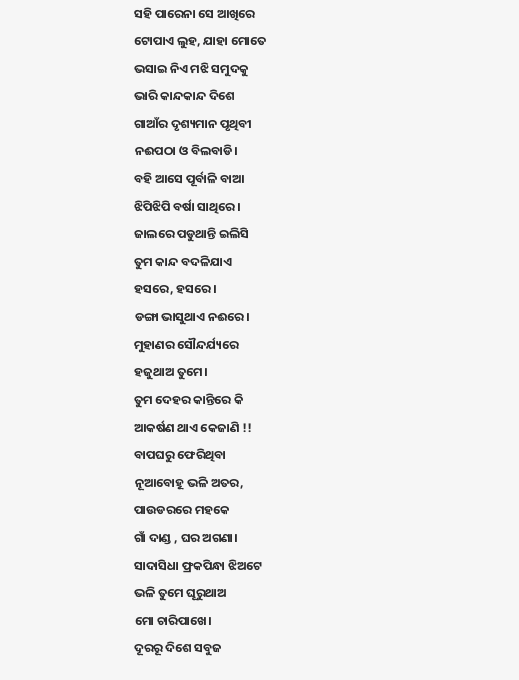ସହି ପାରେନା ସେ ଆଖିରେ
ଟୋପାଏ ଲୁହ, ଯାହା ମୋତେ
ଭସାଇ ନିଏ ମଝି ସମୁଦକୁ
ଭାରି କାନ୍ଦକାନ୍ଦ ଦିଶେ
ଗାଆଁର ଦୃଶ୍ୟମାନ ପୃଥିବୀ
ନଈପଠା ଓ ବିଲବାଡି।
ବହି ଆସେ ପୂର୍ବାଳି ବାଆ
ଝିପିଝିପି ବର୍ଷା ସାଥିରେ।
ଜାଲରେ ପଡୁଥାନ୍ତି ଇଲିସି
ତୁମ କାନ୍ଦ ବଦଳିଯାଏ
ହସରେ, ହସରେ।
ଡଙ୍ଗା ଭାସୁଥାଏ ନଈରେ।
ମୁହାଣର ସୌନ୍ଦର୍ଯ୍ୟରେ
ହଜୁଥାଅ ତୁମେ।
ତୁମ ଦେହର କାନ୍ତିରେ କି
ଆକର୍ଷଣ ଥାଏ କେଜାଣି !!
ବାପଘରୁ ଫେରିଥିବା
ନୂଆବୋହୂ ଭଳି ଅତର,
ପାଉଡରରେ ମହକେ
ଗାଁ ଦାଣ୍ଡ , ଘର ଅଗଣା।
ସାଦାସିଧା ଫ୍ରକପିନ୍ଧା ଝିଅଟେ
ଭଳି ତୁମେ ଘୂରୁଥାଅ
ମୋ ଚାରିପାଖେ।
ଦୂରରୂ ଦିଶେ ସବୁଜ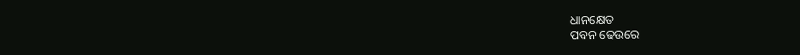ଧାନକ୍ଷେତ
ପବନ ଢେଉରେ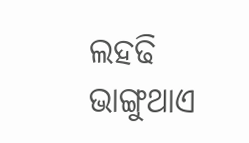ଲହଢି
ଭାଙ୍ଗୁଥାଏ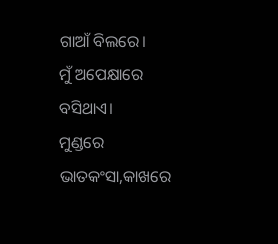ଗାଆଁ ବିଲରେ।
ମୁଁ ଅପେକ୍ଷାରେ ବସିଥାଏ।
ମୁଣ୍ଡରେ ଭାତକଂସା,କାଖରେ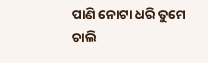ପାଣି ନୋଟା ଧରି ତୁମେ
ଚାଲି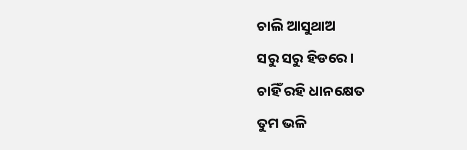ଚାଲି ଆସୁଥାଅ
ସରୁ ସରୁ ହିଡରେ।
ଚାହିଁ ରହି ଧାନକ୍ଷେତ
ତୁମ ଭଳି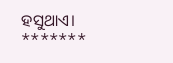ହସୁଥାଏ।
*******